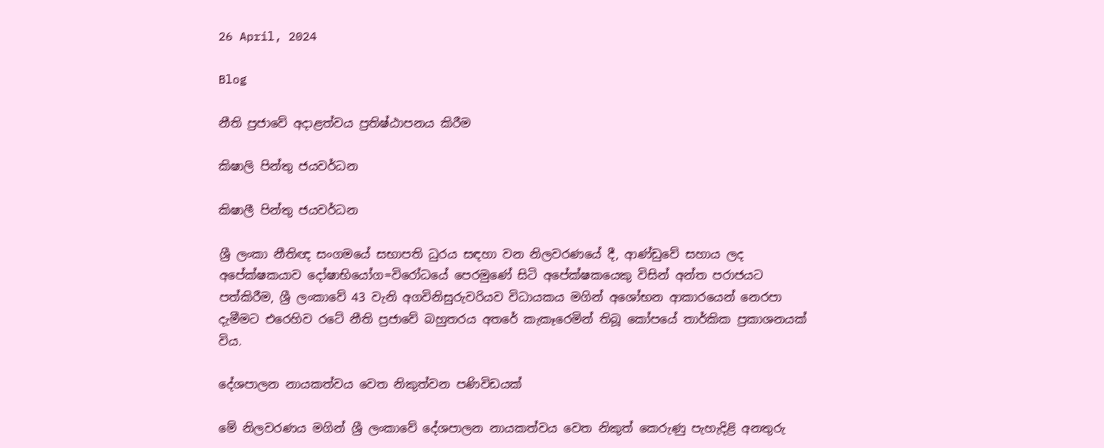26 April, 2024

Blog

නීති ප්‍රජාවේ අදාළත්වය ප්‍රතිෂ්ඨාපනය කිරීම

කිෂාලි පින්තු ජයවර්ධන

කිෂාලී පින්තු ජයවර්ධන

ශ්‍රී ලංකා නීතිඥ සංගමයේ සභාපති ධුරය සඳහා වන නිලවරණයේ දී, ආණ්ඩුවේ සහාය ලද අපේක්ෂකයාව දෝෂාභියෝග=විරෝධයේ පෙරමුණේ සිටි අපේක්ෂකයෙකු විසින් අන්ත පරාජයට පත්කිරීම, ශ්‍රී ලංකාවේ 43 වැනි අගවිනිසුරුවරියව විධායකය මගින් අශෝභන ආකාරයෙන් නෙරපා දැමීමට එරෙහිව රටේ නීති ප්‍රජාවේ බහුතරය අතරේ කැකෑරෙමින් තිබූ කෝපයේ තාර්කික ප්‍රකාශනයක් විය.

දේශපාලන නායකත්වය වෙත නිකුත්වන පණිවිඩයක්

මේ නිලවරණය මගින් ශ්‍රී ලංකාවේ දේශපාලන නායකත්වය වෙත නිකුත් කෙරුණු පැහැදිළි අනතුරු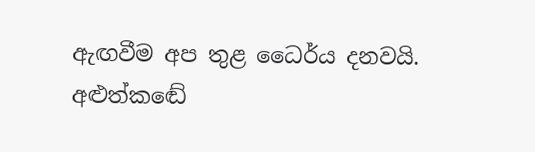ඇඟවීම අප තුළ ධෛර්ය දනවයි. අළුත්කඬේ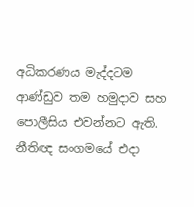අධිකරණය මැද්දටම ආණ්ඩුව තම හමුදාව සහ පොලීසිය එවන්නට ඇති. නීතිඥ සංගමයේ එදා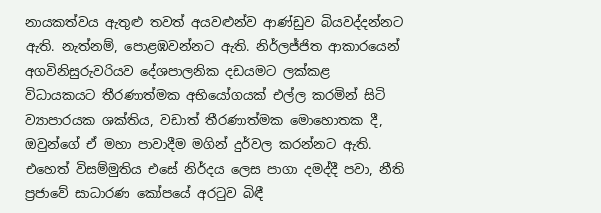නායකත්වය ඇතුළු තවත් අයවළුන්ව ආණ්ඩුව බියවද්දන්නට ඇති. නැත්නම්, පොළඹවන්නට ඇති. නිර්ලජ්ජිත ආකාරයෙන් අගවිනිසුරුවරියව දේශපාලනික දඩයමට ලක්කළ විධායකයට තීරණාත්මක අභියෝගයක් එල්ල කරමින් සිටි ව්‍යාපාරයක ශක්තිය, වඩාත් තීරණාත්මක මොහොතක දී, ඔවුන්ගේ ඒ මහා පාවාදීම මගින් දුර්වල කරන්නට ඇති. එහෙත් විසම්මුතිය එසේ නිර්දය ලෙස පාගා දමද්දී පවා, නීති ප්‍රජාවේ සාධාරණ කෝපයේ අරටුව බිඳී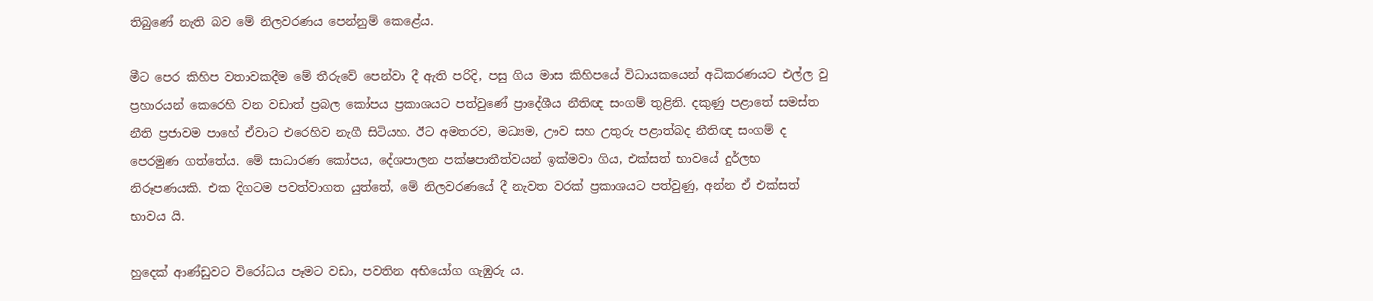තිබුණේ නැති බව මේ නිලවරණය පෙන්නුම් කෙළේය.

මීට පෙර කිහිප වතාවකදීම මේ තීරුවේ පෙන්වා දී ඇති පරිදි, පසු ගිය මාස කිහිපයේ විධායකයෙන් අධිකරණයට එල්ල වු ප්‍රහාරයන් කෙරෙහි වන වඩාත් ප්‍රබල කෝපය ප්‍රකාශයට පත්වුණේ ප්‍රාදේශීය නීතිඥ සංගම් තුළිනි. දකුණු පළාතේ සමස්ත නීති ප්‍රජාවම පාහේ ඒවාට එරෙහිව නැගී සිටියහ. ඊට අමතරව, මධ්‍යම, ඌව සහ උතුරු පළාත්බද නීතිඥ සංගම් ද පෙරමුණ ගත්තේය. මේ සාධාරණ කෝපය, දේශපාලන පක්ෂපාතීත්වයන් ඉක්මවා ගිය, එක්සත් භාවයේ දුර්ලභ නිරූපණයකි. එක දිගටම පවත්වාගත යුත්තේ, මේ නිලවරණයේ දී නැවත වරක් ප්‍රකාශයට පත්වුණු, අන්න ඒ එක්සත් භාවය යි.

හුදෙක් ආණ්ඩුවට විරෝධය පෑමට වඩා, පවතින අභියෝග ගැඹුරු ය.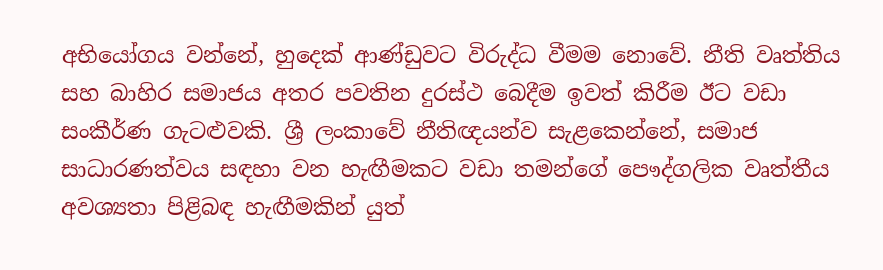අභියෝගය වන්නේ, හුදෙක් ආණ්ඩුවට විරුද්ධ වීමම නොවේ. නීති වෘත්තිය සහ බාහිර සමාජය අතර පවතින දුරස්ථ බෙදීම ඉවත් කිරීම ඊට වඩා සංකීර්ණ ගැටළුවකි. ශ්‍රී ලංකාවේ නීතිඥයන්ව සැළකෙන්නේ, සමාජ සාධාරණත්වය සඳහා වන හැඟීමකට වඩා තමන්ගේ පෞද්ගලික වෘත්තීය අවශ්‍යතා පිළිබඳ හැඟීමකින් යුත්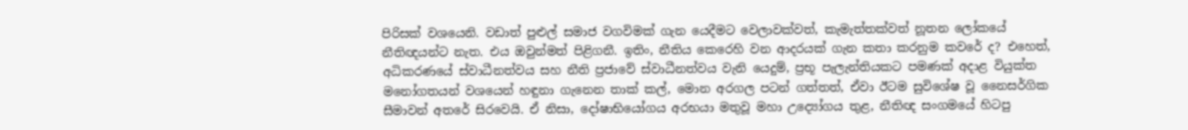පිරිසක් වශයෙනි. වඩාත් පුළුල් සමාජ වගවිමක් ගැන යෙදීමට වෙලාවක්වත්, කැමැත්තක්වත් නූතන ලෝකයේ නීතිඥයන්ට නැත. එය ඔවුන්මත් පිළිගනී. ඉතිං, නීතිය කෙරෙහි වන ආදරයක් ගැන කතා කරනුම කවරේ ද? එහෙත්, අධිකරණයේ ස්වාධීනත්වය සහ නීති ප්‍රජාවේ ස්වාධීනත්වය වැනි යෙදුම්, ප්‍රභූ පැලැන්තියකට පමණක් අදාළ වියුක්ත මනෝගතයන් වශයෙන් හඳුනා ගැනෙන තාක් කල්, මොන අරගල පටන් ගත්තත්, ඒවා ඊටම සුවිශේෂ වූ නෛසර්ගික සීමාවන් අතරේ සිරවෙයි. ඒ නිසා, දෝෂාභියෝගය අරභයා මතුවූ මහා උද්‍යෝගය තුළ, නීතිඥ සංගමයේ හිටපු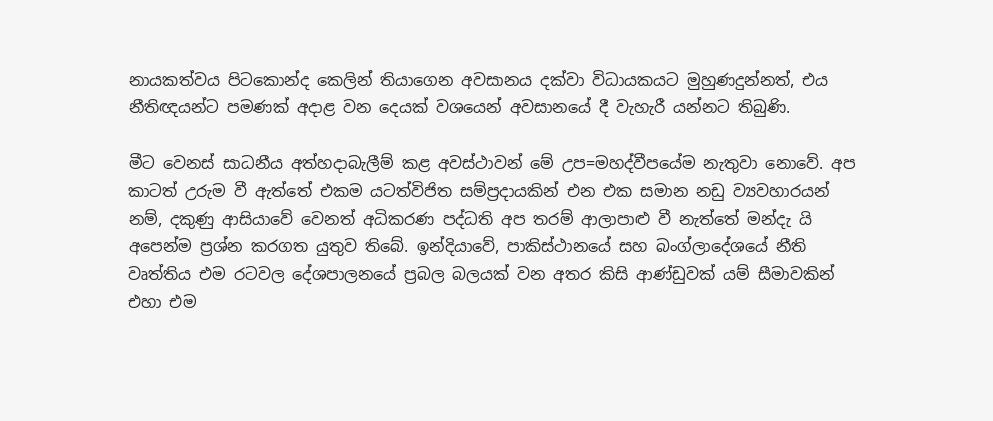නායකත්වය පිටකොන්ද කෙලින් තියාගෙන අවසානය දක්වා විධායකයට මුහුණදුන්නත්, එය නීතිඥයන්ට පමණක් අදාළ වන දෙයක් වශයෙන් අවසානයේ දී වැහැරී යන්නට තිබුණි.

මීට වෙනස් සාධනීය අත්හදාබැලීම් කළ අවස්ථාවන් මේ උප=මහද්වීපයේම නැතුවා නොවේ. අප කාටත් උරුම වී ඇත්තේ එකම යටත්විජිත සම්ප්‍රදායකින් එන එක සමාන නඩු ව්‍යවහාරයන් නම්, දකුණු ආසියාවේ වෙනත් අධිකරණ පද්ධති අප තරම් ආලාපාළු වී නැත්තේ මන්දැ යි අපෙන්ම ප්‍රශ්න කරගත යුතුව තිබේ. ඉන්දියාවේ, පාකිස්ථානයේ සහ බංග්ලාදේශයේ නීති වෘත්තිය එම රටවල දේශපාලනයේ ප්‍රබල බලයක් වන අතර කිසි ආණ්ඩුවක් යම් සීමාවකින් එහා එම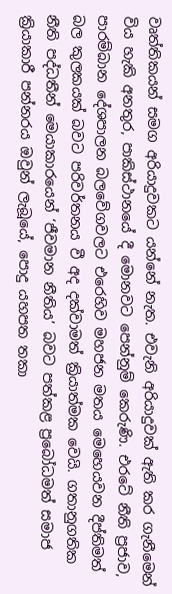වෘත්තිකයන් සමග අරියාදුවකට යන්නේ නැත. එවැනි අරියාදුවක් ඇති කර ගැනීමෙන් විය හැකි අනතුර, පාකිස්ථානයේ දී මොනවට පෙන්නුම් කෙරුණි. එරටේ නීති ප්‍රජාව, පාරම්බාන දේශපාලන බලවේගවලට එරෙහිව මහජන මතය මෙහෙයවන දීප්තිමත් බල කුලකයක් බවට පරිවර්තනය වී අද දක්වාමත් ක්‍රියාත්මක වෙයි. ගතානුගතික නීති පද්ධතීන් මෙයාකාරයෙන් ‘ජීවමාන නීතිය’ බවට පත්කළ ප්‍රබෝධමත් සමාජ ක්‍රියාකාරී පන්නරය ඔවුන් ලැබූයේ, පොදු යහපත තකා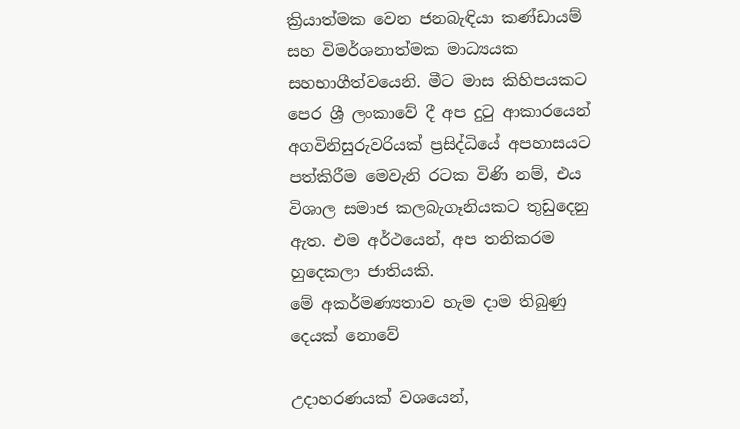ක්‍රියාත්මක වෙන ජනබැඳියා කණ්ඩායම් සහ විමර්ශනාත්මක මාධ්‍යයක සහභාගීත්වයෙනි. මීට මාස කිහිපයකට පෙර ශ්‍රී ලංකාවේ දී අප දුටු ආකාරයෙන් අගවිනිසුරුවරියක් ප්‍රසිද්ධියේ අපහාසයට පත්කිරීම මෙවැනි රටක විණි නම්, එය විශාල සමාජ කලබැගෑනියකට තුඩුදෙනු ඇත. එම අර්ථයෙන්, අප තනිකරම හුදෙකලා ජාතියකි.
මේ අකර්මණ්‍යතාව හැම දාම තිබුණු දෙයක් නොවේ

උදාහරණයක් වශයෙන්,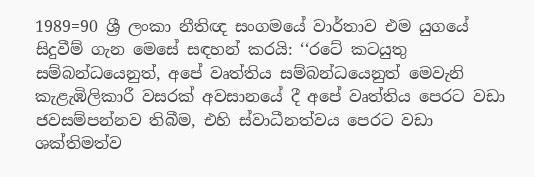1989=90 ශ්‍රී ලංකා නීතිඥ සංගමයේ වාර්තාව එම යුගයේ සිදුවීම් ගැන මෙසේ සඳහන් කරයි: ‘‘රටේ කටයුතු සම්බන්ධයෙනුත්, අපේ වෘත්තිය සම්බන්ධයෙනුත් මෙවැනි කැළැඹිලිකාරී වසරක් අවසානයේ දී අපේ වෘත්තිය පෙරට වඩා ජවසම්පන්නව තිබීම, එහි ස්වාධීනත්වය පෙරට වඩා ශක්තිමත්ව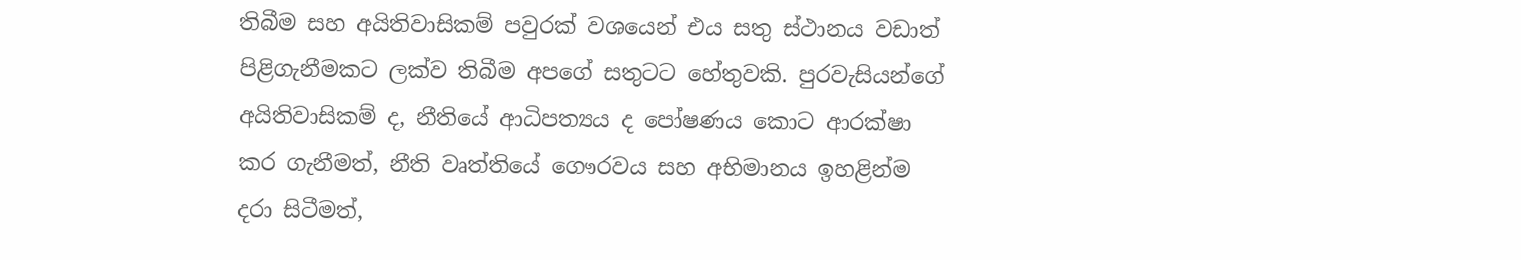තිබීම සහ අයිතිවාසිකම් පවුරක් වශයෙන් එය සතු ස්ථානය වඩාත් පිළිගැනීමකට ලක්ව තිබීම අපගේ සතුටට හේතුවකි. පුරවැසියන්ගේ අයිතිවාසිකම් ද, නීතියේ ආධිපත්‍යය ද පෝෂණය කොට ආරක්ෂා කර ගැනීමත්, නීති වෘත්තියේ ගෞරවය සහ අභිමානය ඉහළින්ම දරා සිටීමත්,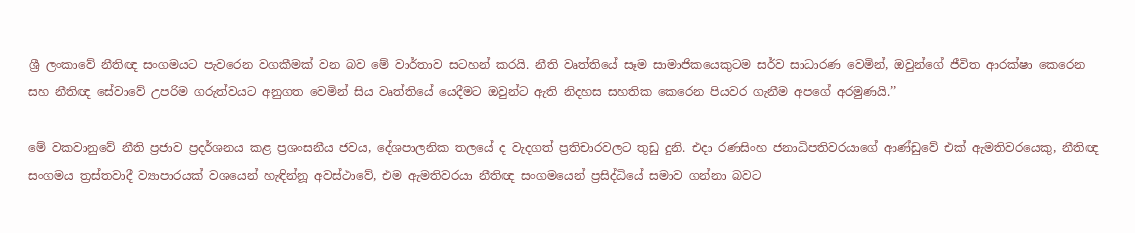ශ්‍රී ලංකාවේ නීතිඥ සංගමයට පැවරෙන වගකීමක් වන බව මේ වාර්තාව සටහන් කරයි. නීති වෘත්තියේ සෑම සාමාජිකයෙකුටම සර්ව සාධාරණ වෙමින්, ඔවුන්ගේ ජීවිත ආරක්ෂා කෙරෙන සහ නීතිඥ සේවාවේ උපරිම ගරුත්වයට අනුගත වෙමින් සිය වෘත්තියේ යෙදීමට ඔවුන්ට ඇති නිදහස සහතික කෙරෙන පියවර ගැනීම අපගේ අරමුණයි.’’

මේ වකවානුවේ නීති ප්‍රජාව ප්‍රදර්ශනය කළ ප්‍රශංසනීය ජවය, දේශපාලනික තලයේ ද වැදගත් ප්‍රතිචාරවලට තුඩු දුනි. එදා රණසිංහ ජනාධිපතිවරයාගේ ආණ්ඩුවේ එක් ඇමතිවරයෙකු, නීතිඥ සංගමය ත්‍රස්තවාදී ව්‍යාපාරයක් වශයෙන් හැඳින්නූ අවස්ථාවේ, එම ඇමතිවරයා නීතිඥ සංගමයෙන් ප්‍රසිද්ධියේ සමාව ගන්නා බවට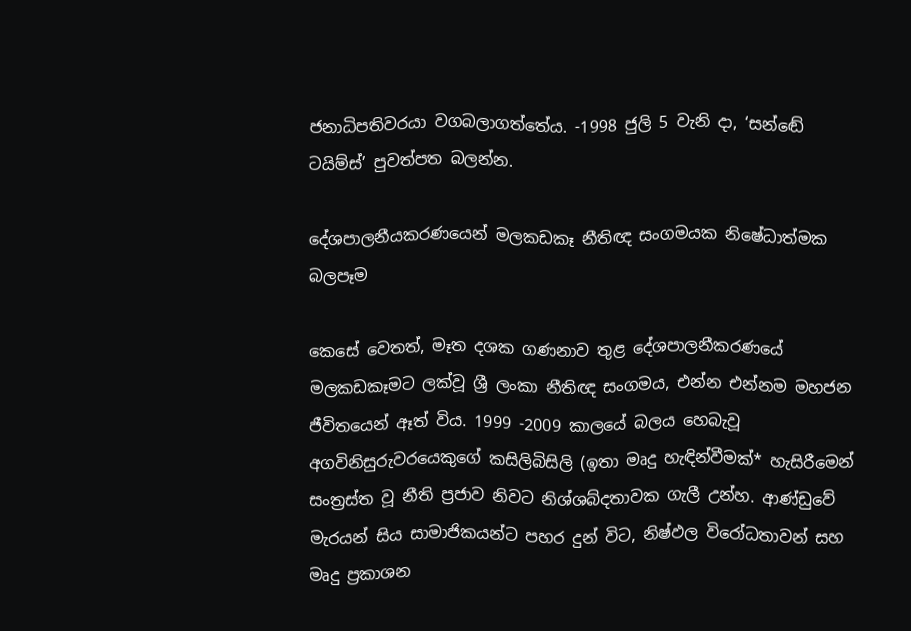ජනාධිපතිවරයා වගබලාගත්තේය. -1998 ජුලි 5 වැනි දා, ‘සන්ඬේ ටයිම්ස්’ පුවත්පත බලන්න.

දේශපාලනීයකරණයෙන් මලකඩකෑ නීතිඥ සංගමයක නිෂේධාත්මක බලපෑම

කෙසේ වෙතත්, මෑත දශක ගණනාව තුළ දේශපාලනීකරණයේ මලකඩකෑමට ලක්වූ ශ්‍රී ලංකා නීතිඥ සංගමය, එන්න එන්නම මහජන ජීවිතයෙන් ඈත් විය. 1999 -2009 කාලයේ බලය හෙබැවූ අගවිනිසුරුවරයෙකුගේ කසිලිබිසිලි (ඉතා මෘදු හැඳින්වීමක්* හැසිරීමෙන් සංත්‍රස්ත වූ නීති ප්‍රජාව නිවට නිශ්ශබ්දතාවක ගැලී උන්හ. ආණ්ඩුවේ මැරයන් සිය සාමාජිකයන්ට පහර දුන් විට, නිෂ්ඵල විරෝධතාවන් සහ මෘදු ප්‍රකාශන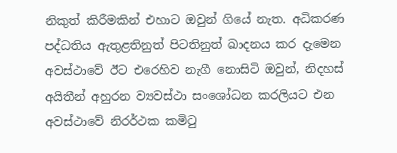නිකුත් කිරීමකින් එහාට ඔවුන් ගියේ නැත. අධිකරණ පද්ධතිය ඇතුළතිනුත් පිටතිනුත් ඛාදනය කර දැමෙන අවස්ථාවේ ඊට එරෙහිව නැගී නොසිටි ඔවුන්, නිදහස් අයිතීන් අහුරන ව්‍යවස්ථා සංශෝධන කරලියට එන අවස්ථාවේ නිරර්ථක කමිටු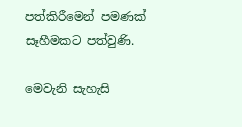පත්කිරීමෙන් පමණක් සෑහීමකට පත්වුණි.

මෙවැනි සැහැසි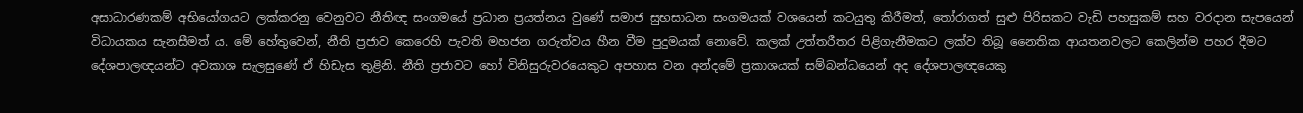අසාධාරණකම් අභියෝගයට ලක්කරනු වෙනුවට නීතිඥ සංගමයේ ප්‍රධාන ප්‍රයත්නය වුණේ සමාජ සුභසාධන සංගමයක් වශයෙන් කටයුතු කිරීමත්, තෝරාගත් සුළු පිරිසකට වැඩි පහසුකම් සහ වරදාන සැපයෙන් විධායකය සැනසීමත් ය. මේ හේතුවෙන්, නීති ප්‍රජාව කෙරෙහි පැවති මහජන ගරුත්වය හීන වීම පුදුමයක් නොවේ. කලක් උත්තරීතර පිළිගැනීමකට ලක්ව තිබූ නෛතික ආයතනවලට කෙලින්ම පහර දීමට දේශපාලඥයන්ට අවකාශ සැලසුණේ ඒ හිඩැස තුළිනි. නීති ප්‍රජාවට හෝ විනිසුරුවරයෙකුට අපහාස වන අන්දමේ ප්‍රකාශයක් සම්බන්ධයෙන් අද දේශපාලඥයෙකු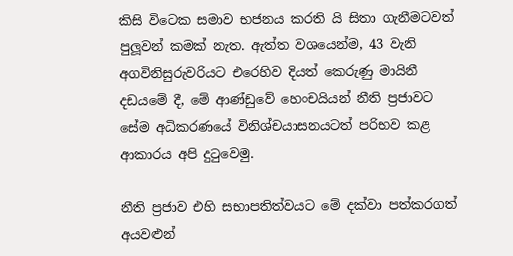කිසි විටෙක සමාව භජනය කරති යි සිතා ගැනීමටවත් පුලූවන් කමක් නැත. ඇත්ත වශයෙන්ම, 43 වැනි අගවිනිසුරුවරියට එරෙහිව දියත් කෙරුණු මායිනී දඩයමේ දී, මේ ආණ්ඩුවේ හෙංචයියන් නීති ප්‍රජාවට සේම අධිකරණයේ විනිශ්චයාසනයටත් පරිභව කළ ආකාරය අපි දුටුවෙමු.

නීති ප්‍රජාව එහි සභාපතිත්වයට මේ දක්වා පත්කරගත් අයවළුන්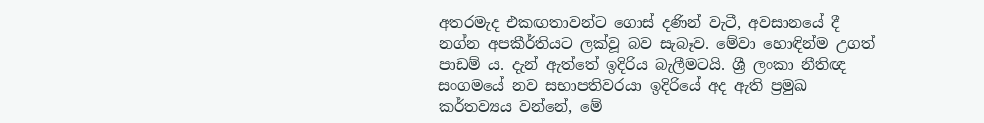අතරමැද එකඟතාවන්ට ගොස් දණින් වැටී, අවසානයේ දී නග්න අපකීර්තියට ලක්වූ බව සැබෑව. මේවා හොඳින්ම උගත් පාඩම් ය. දැන් ඇත්තේ ඉදිරිය බැලීමටයි. ශ්‍රී ලංකා නීතිඥ සංගමයේ නව සභාපතිවරයා ඉදිරියේ අද ඇති ප්‍රමුඛ කර්තව්‍යය වන්නේ, මේ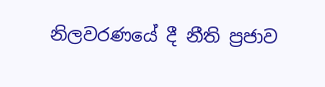නිලවරණයේ දී නීති ප්‍රජාව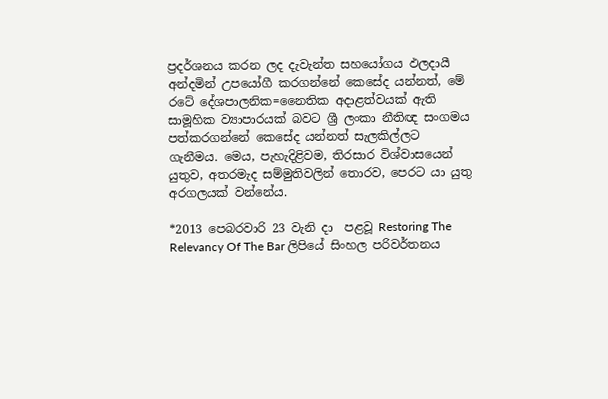ප්‍රදර්ශනය කරන ලද දැවැන්ත සහයෝගය ඵලදායී අන්දමින් උපයෝගී කරගන්නේ කෙසේද යන්නත්, මේ රටේ දේශපාලනික=නෛතික අදාළත්වයක් ඇති සාමූහික ව්‍යාපාරයක් බවට ශ්‍රී ලංකා නීතිඥ සංගමය පත්කරගන්නේ කෙසේද යන්නත් සැලකිල්ලට ගැනීමය. මෙය, පැහැදිළිවම, තිරසාර විශ්වාසයෙන් යුතුව, අතරමැද සම්මුතිවලින් තොරව, පෙරට යා යුතු අරගලයක් වන්නේය.

*2013 පෙබරවාරි 23 වැනි දා  පළවූ Restoring The Relevancy Of The Bar ලිපියේ සිංහල පරිවර්තනය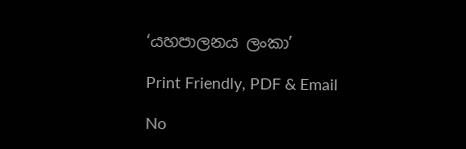‘යහපාලනය ලංකා’

Print Friendly, PDF & Email

No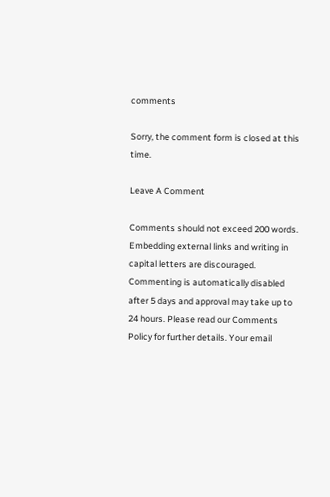comments

Sorry, the comment form is closed at this time.

Leave A Comment

Comments should not exceed 200 words. Embedding external links and writing in capital letters are discouraged. Commenting is automatically disabled after 5 days and approval may take up to 24 hours. Please read our Comments Policy for further details. Your email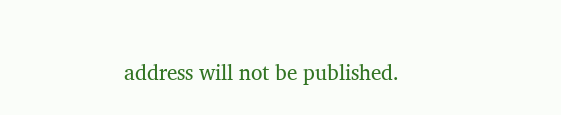address will not be published.